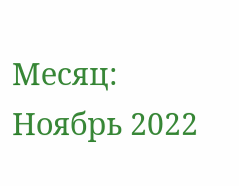Месяц: Ноябрь 2022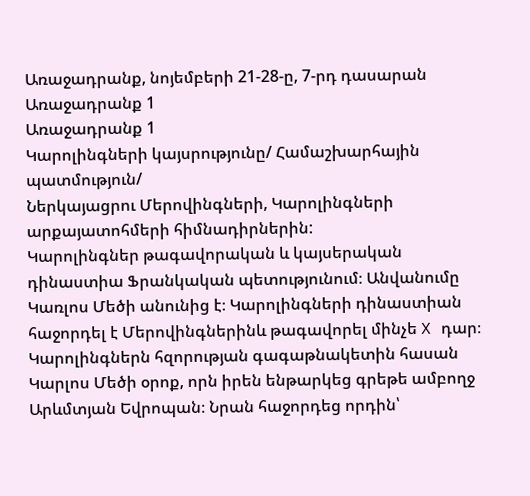Առաջադրանք, նոյեմբերի 21-28-ը, 7-րդ դասարան
Առաջադրանք 1
Առաջադրանք 1
Կարոլինգների կայսրությունը/ Համաշխարհային պատմություն/
Ներկայացրու Մերովինգների, Կարոլինգների արքայատոհմերի հիմնադիրներին:
Կարոլինգներ թագավորական և կայսերական դինաստիա Ֆրանկական պետությունում։ Անվանումը Կառլոս Մեծի անունից է։ Կարոլինգների դինաստիան հաջորդել է Մերովինգներինև թագավորել մինչե X դար։ Կարոլինգներն հզորության գագաթնակետին հասան Կարլոս Մեծի օրոք, որն իրեն ենթարկեց գրեթե ամբողջ Արևմտյան Եվրոպան։ Նրան հաջորդեց որդին՝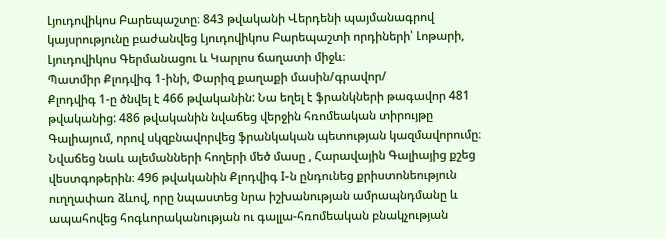Լյուդովիկոս Բարեպաշտը։ 843 թվականի Վերդենի պայմանագրով կայսրությունը բաժանվեց Լյուդովիկոս Բարեպաշտի որդիների՝ Լոթարի, Լյուդովիկոս Գերմանացու և Կարլոս ճաղատի միջև։
Պատմիր Քլոդվիգ 1-ինի, Փարիզ քաղաքի մասին/գրավոր/
Քլոդվիգ 1-ը ծնվել է 466 թվականին: Նա եղել է ֆրանկների թագավոր 481 թվականից: 486 թվականին նվաճեց վերջին հռոմեական տիրույթը Գալիայում, որով սկզբնավորվեց ֆրանկական պետության կազմավորումը։ Նվաճեց նաև ալեմանների հողերի մեծ մասը , Հարավային Գալիայից քշեց վեստգոթերին։ 496 թվականին Քլոդվիգ I-ն ընդունեց քրիստոնեություն ուղղափառ ձևով, որը նպաստեց նրա իշխանության ամրապնդմանը և ապահովեց հոգևորականության ու գալլա-հռոմեական բնակչության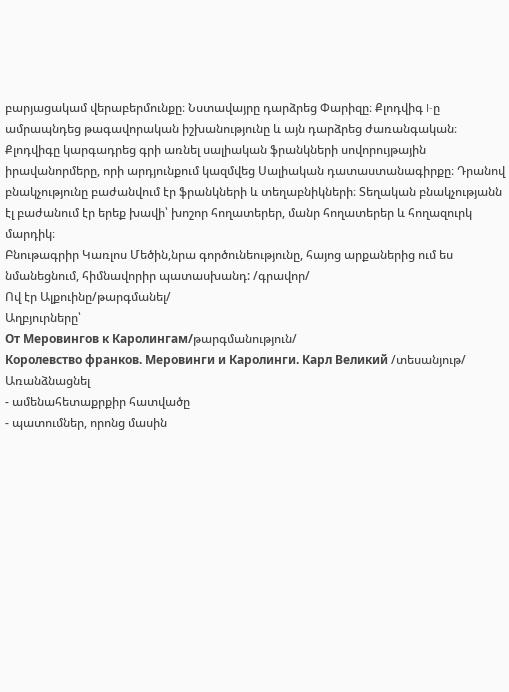բարյացակամ վերաբերմունքը։ Նստավայրը դարձրեց Փարիզը։ Քլոդվիգ I-ը ամրապնդեց թագավորական իշխանությունը և այն դարձրեց ժառանգական։ Քլոդվիգը կարգադրեց գրի առնել սալիական ֆրանկների սովորույթային իրավանորմերը, որի արդյունքում կազմվեց Սալիական դատաստանագիրքը։ Դրանով բնակչությունը բաժանվում էր ֆրանկների և տեղաբնիկների։ Տեղական բնակչությանն էլ բաժանում էր երեք խավի՝ խոշոր հողատերեր, մանր հողատերեր և հողազուրկ մարդիկ։
Բնութագրիր Կառլոս Մեծին,նրա գործունեությունը, հայոց արքաներից ում ես նմանեցնում, հիմնավորիր պատասխանդ: /գրավոր/
Ով էր Ալքուինը/թարգմանել/
Աղբյուրները՝
От Меровингов к Каролингам/թարգմանություն/
Королевство франков. Меровинги и Каролинги. Карл Великий /տեսանյութ/
Առանձնացնել
- ամենահետաքրքիր հատվածը
- պատումներ, որոնց մասին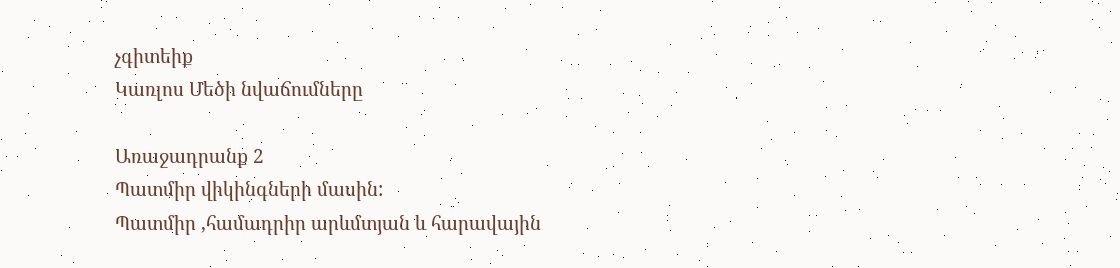չգիտեիք
Կառլոս Մեծի նվաճումները

Առաջադրանք 2
Պատմիր վիկինգների մասին:
Պատմիր ,համադրիր արևմտյան և հարավային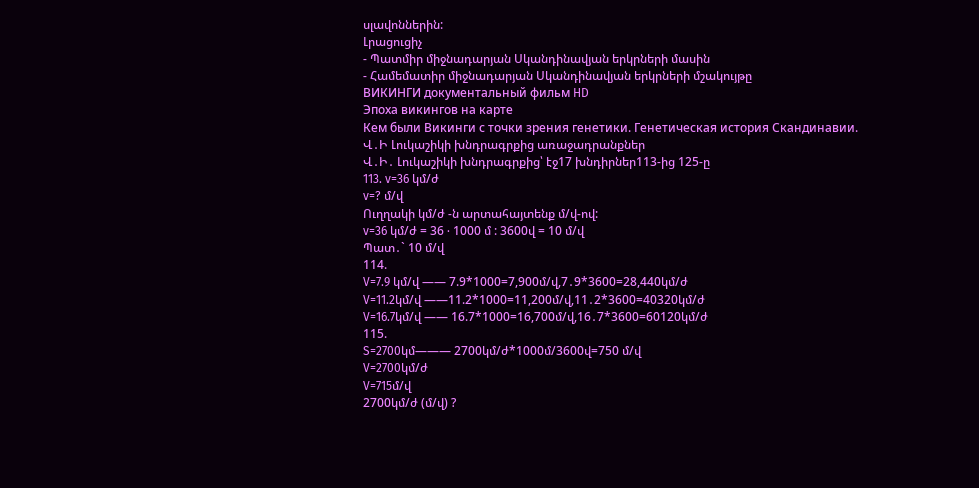սլավոններին:
Լրացուցիչ
- Պատմիր միջնադարյան Սկանդինավյան երկրների մասին
- Համեմատիր միջնադարյան Սկանդինավյան երկրների մշակույթը
ВИКИНГИ документальный фильм HD
Эпоха викингов на карте
Кем были Викинги с точки зрения генетики. Генетическая история Скандинавии.
Վ․Ի Լուկաշիկի խնդրագրքից առաջադրանքներ
Վ․Ի․ Լուկաշիկի խնդրագրքից՝ էջ17 խնդիրներ113-ից 125-ը
113. v=36 կմ/ժ
v=? մ/վ
Ուղղակի կմ/ժ -ն արտահայտենք մ/վ-ով:
v=36 կմ/ժ = 36 ∙ 1000 մ : 3600վ = 10 մ/վ
Պատ․` 10 մ/վ
114.
V=7.9 կմ/վ —— 7.9*1000=7,900մ/վ,7․9*3600=28,440կմ/ժ
V=11.2կմ/վ ——11.2*1000=11,200մ/վ,11․2*3600=40320կմ/ժ
V=16.7կմ/վ —— 16.7*1000=16,700մ/վ,16․7*3600=60120կմ/ժ
115.
S=2700կմ——— 2700կմ/ժ*1000մ/3600վ=750 մ/վ
V=2700կմ/ժ
V=715մ/վ
2700կմ/ժ (մ/վ) ?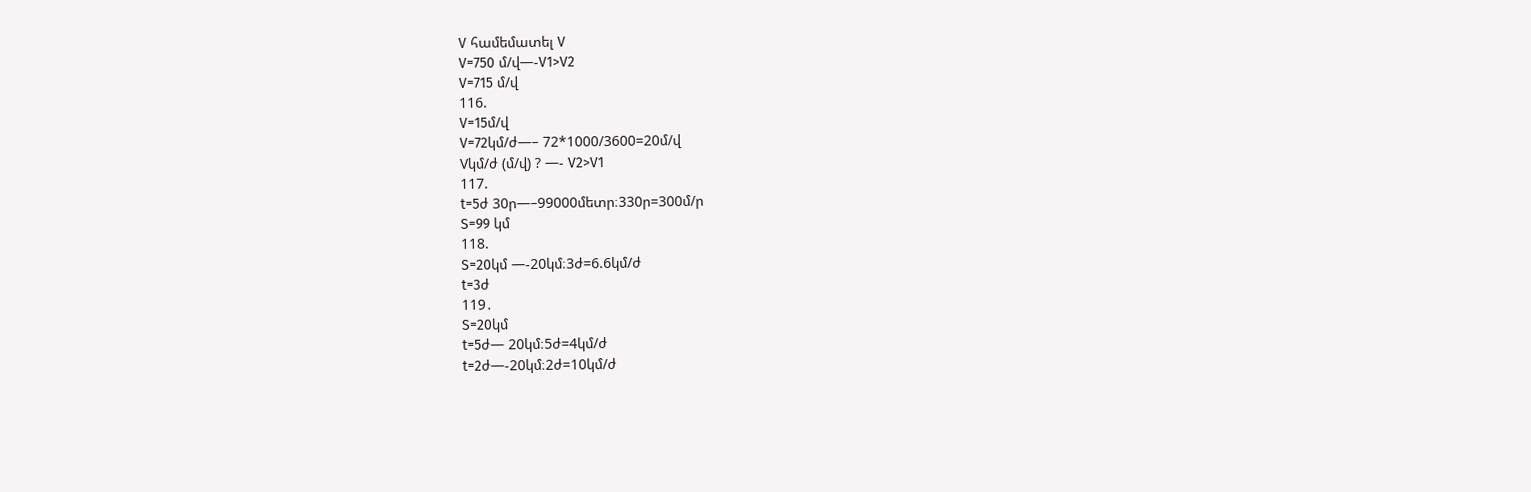V համեմատել V
V=750 մ/վ—-V1>V2
V=715 մ/վ
116.
V=15մ/վ
V=72կմ/ժ—– 72*1000/3600=20մ/վ
Vկմ/ժ (մ/վ) ? —- V2>V1
117.
t=5ժ 30ր—–99000մետր։330ր=300մ/ր
S=99 կմ
118.
S=20կմ —-20կմ։3ժ=6.6կմ/ժ
t=3ժ
119․
S=20կմ
t=5ժ— 20կմ։5ժ=4կմ/ժ
t=2ժ—-20կմ։2ժ=10կմ/ժ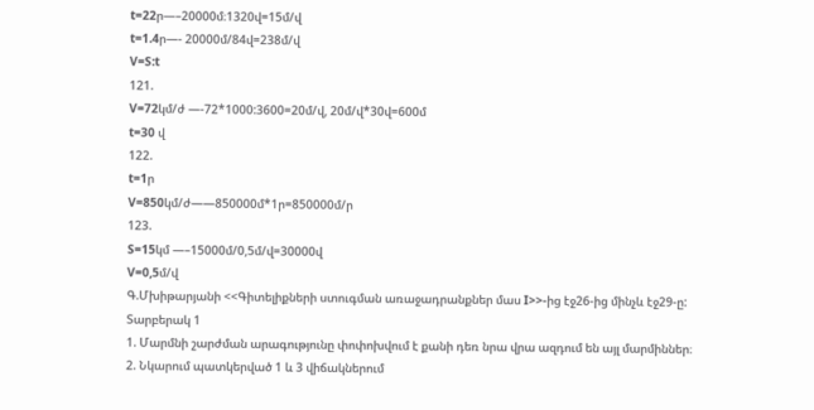t=22ր—–20000մ։1320վ=15մ/վ
t=1.4ր—- 20000մ/84վ=238մ/վ
V=S:t
121.
V=72կմ/ժ —-72*1000:3600=20մ/վ, 20մ/վ*30վ=600մ
t=30 վ
122.
t=1ր
V=850կմ/ժ——850000մ*1ր=850000մ/ր
123.
S=15կմ —–15000մ/0,5մ/վ=30000վ
V=0,5մ/վ
Գ.Մխիթարյանի <<Գիտելիքների ստուգման առաջադրանքներ մաս I>>-ից էջ26-ից մինչև էջ29-ը:
Տարբերակ 1
1. Մարմնի շարժման արագությունը փոփոխվում է քանի դեռ նրա վրա ազդում են այլ մարմիններ։
2. Նկարում պատկերված 1 և 3 վիճակներում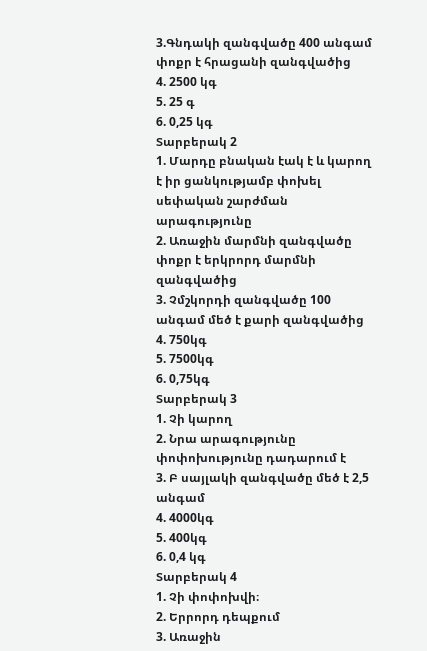3.Գնդակի զանգվածը 400 անգամ փոքր է հրացանի զանգվածից
4. 2500 կգ
5. 25 գ
6. 0,25 կգ
Տարբերակ 2
1. Մարդը բնական էակ է և կարող է իր ցանկությամբ փոխել սեփական շարժման արագությունը
2. Առաջին մարմնի զանգվածը փոքր է երկրորդ մարմնի զանգվածից
3. Չմշկորդի զանգվածը 100 անգամ մեծ է քարի զանգվածից
4. 750կգ
5. 7500կգ
6. 0,75կգ
Տարբերակ 3
1. Չի կարող
2. Նրա արագությունը փոփոխությունը դադարում է
3. Բ սայլակի զանգվածը մեծ է 2,5 անգամ
4. 4000կգ
5. 400կգ
6. 0,4 կգ
Տարբերակ 4
1. Չի փոփոխվի։
2. Երրորդ դեպքում
3. Առաջին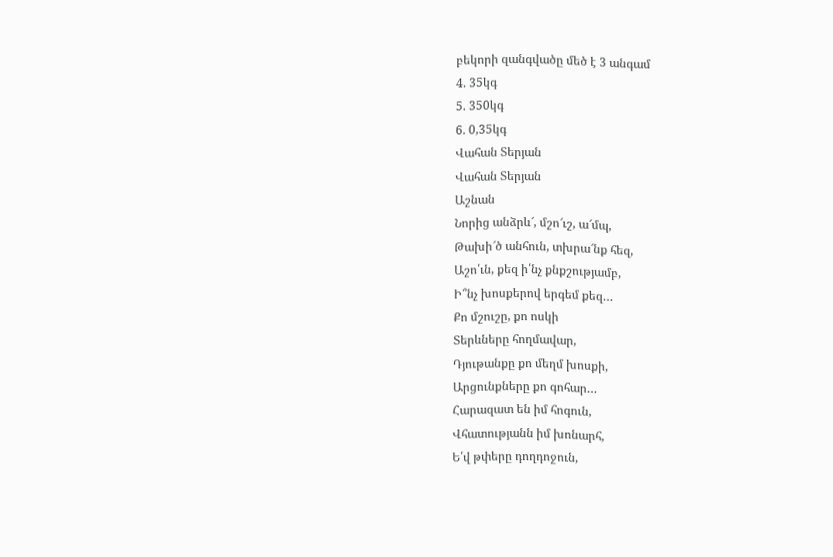բեկորի զանգվածը մեծ է 3 անգամ
4. 35կգ
5. 350կգ
6. 0,35կգ
Վահան Տերյան
Վահան Տերյան
Աշնան
Նորից անձրև՜, մշո՜ւշ, ա՜մպ,
Թախի՜ծ անհուն, տխրա՜նք հեզ,
Աշո՛ւն, քեզ ի՛նչ քնքշությամբ,
Ի՞նչ խոսքերով երգեմ քեզ…
Քո մշուշը, քո ոսկի
Տերևները հողմավար,
Դյութանքը քո մեղմ խոսքի,
Արցունքները քո գոհար…
Հարազատ են իմ հոգուն,
Վհատությանն իմ խոնարհ,
Ե՛վ թփերը դողդոջուն,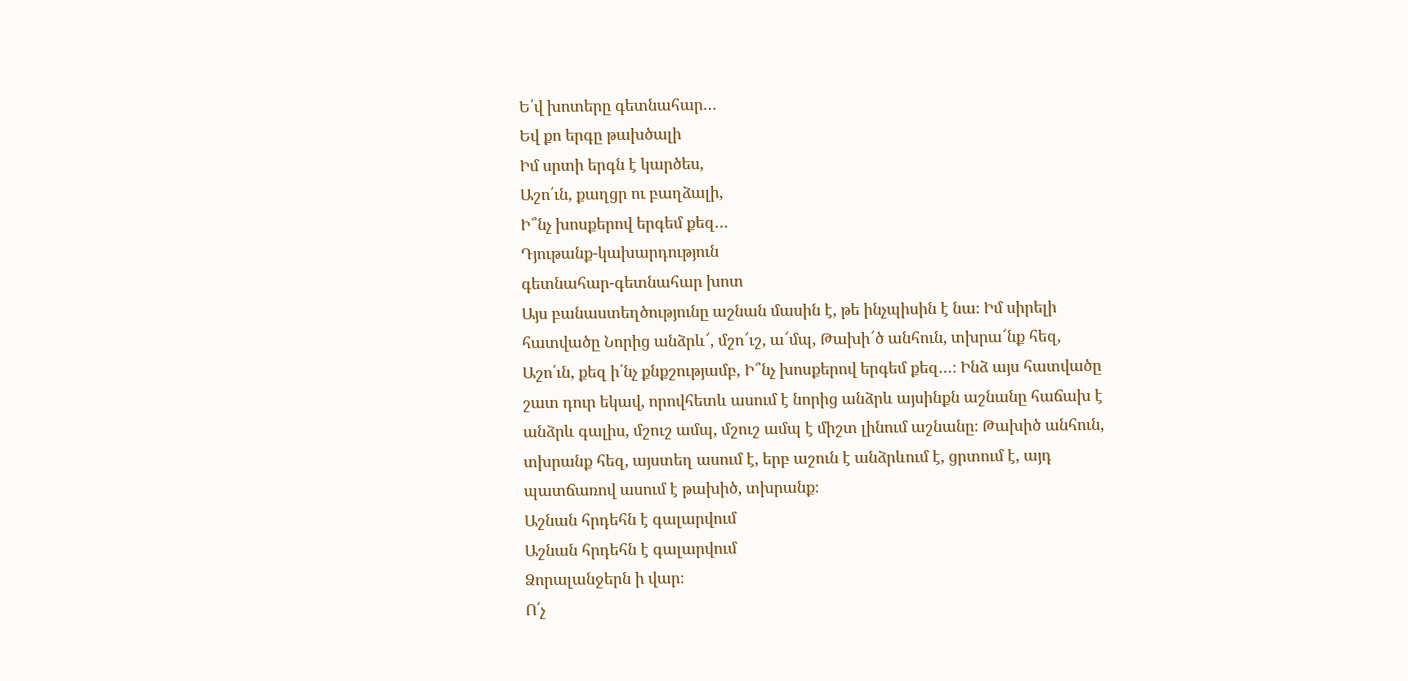Ե՛վ խոտերը գետնահար…
Եվ քո երգը թախծալի
Իմ սրտի երգն է կարծես,
Աշո՛ւն, քաղցր ու բաղձալի,
Ի՞նչ խոսքերով երգեմ քեզ…
Դյութանք-կախարդություն
գետնահար-գետնահար խոտ
Այս բանաստեղծությունը աշնան մասին է, թե ինչպիսին է նա։ Իմ սիրելի հատվածը Նորից անձրև՜, մշո՜ւշ, ա՜մպ, Թախի՜ծ անհուն, տխրա՜նք հեզ, Աշո՛ւն, քեզ ի՛նչ քնքշությամբ, Ի՞նչ խոսքերով երգեմ քեզ…։ Ինձ այս հատվածը շատ դուր եկավ, որովհետև ասում է նորից անձրև այսինքն աշնանը հաճախ է անձրև գալիս, մշուշ ամպ, մշուշ ամպ է միշտ լինում աշնանը։ Թախիծ անհուն, տխրանք հեզ, այստեղ ասում է, երբ աշուն է անձրևում է, ցրտում է, այդ պատճառով ասում է թախիծ, տխրանք։
Աշնան հրդեհն է գալարվում
Աշնան հրդեհն է գալարվում
Ձորալանջերն ի վար։
Ո՛չ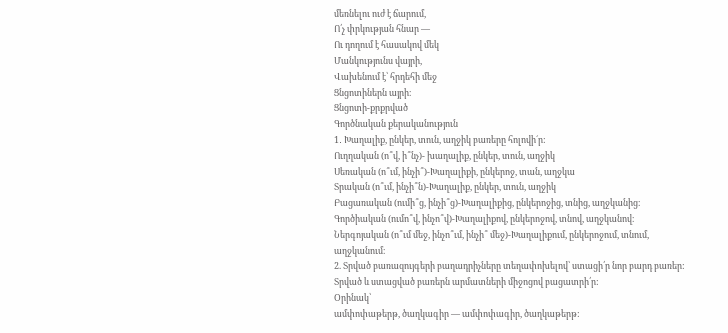մեռնելու ուժ է ճարում,
Ո՛չ փրկության հնար —
Ու դողում է հասակով մեկ
Մանկությունս վայրի,
Վախենում է՝ հրդեհի մեջ
Ցնցոտիներն այրի։
Ցնցոտի-քրքրված
Գործնական քերականություն
1․ Խաղալիք, ընկեր, տուն, աղջիկ բառերը հոլովի´ր:
Ուղղական (ո՞վ, ի՞նչ)- խաղալիք, ընկեր, տուն, աղջիկ
Սեռական (ո՞ւմ, ինչի՞)-Խաղալիքի, ընկերոջ, տան, աղջկա
Տրական (ո՞ւմ, ինչի՞ն)-Խաղալիք, ընկեր, տուն, աղջիկ
Բացառական (ումի՞ց, ինչի՞ց)-Խաղալիքից, ընկերոջից, տնից, աղջկանից։
Գործիական (ումո՞վ, ինչո՞վ)-Խաղալիքով, ընկերոջով, տնով, աղջկանով։
Ներգոյական (ո՞ւմ մեջ, ինչո՞ւմ, ինչի՞ մեջ)-Խաղալիքում, ընկերոջում, տնում, աղջկանում։
2. Տրված բառազույգերի բաղադրիչները տեղափոխելով՝ ստացի՛ր նոր բարդ բառեր: Տրված և ստացված բառերն արմատների միջոցով բացատրի՛ր:
Օրինակ՝
ամփոփաթերթ, ծաղկագիր — ամփոփագիր, ծաղկաթերթ: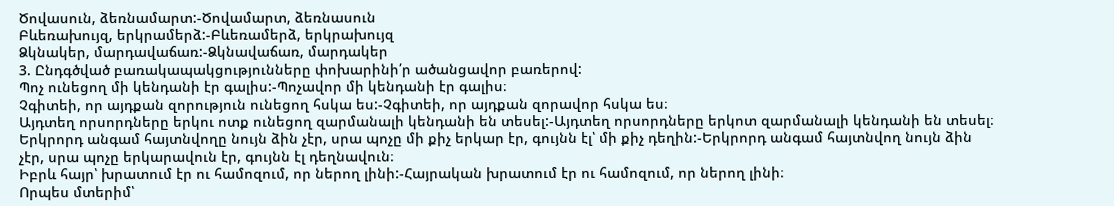Ծովասուն, ձեռնամարտ:-Ծովամարտ, ձեռնասուն
Բևեռախույզ, երկրամերձ:-Բևեռամերձ, երկրախույզ
Ձկնակեր, մարդավաճառ:-Ձկնավաճառ, մարդակեր
3. Ընդգծված բառակապակցությունները փոխարինի՛ր ածանցավոր բառերով:
Պոչ ունեցող մի կենդանի էր գալիս:-Պոչավոր մի կենդանի էր գալիս։
Չգիտեի, որ այդքան զորություն ունեցող հսկա ես:-Չգիտեի, որ այդքան զորավոր հսկա ես։
Այդտեղ որսորդները երկու ոտք ունեցող զարմանալի կենդանի են տեսել:-Այդտեղ որսորդները երկոտ զարմանալի կենդանի են տեսել։
Երկրորդ անգամ հայտնվողը նույն ձին չէր, սրա պոչը մի քիչ երկար էր, գույնն էլ՝ մի քիչ դեղին:-Երկրորդ անգամ հայտնվող նույն ձին չէր, սրա պոչը երկարավուն էր, գույնն էլ դեղնավուն։
Իբրև հայր՝ խրատում էր ու համոզում, որ ներող լինի:-Հայրական խրատում էր ու համոզում, որ ներող լինի։
Որպես մտերիմ՝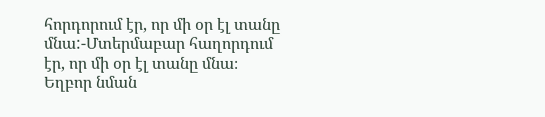հորդորում էր, որ մի օր էլ տանը մնա:-Մտերմաբար հաղորդում էր, որ մի օր էլ տանը մնա։
Եղբոր նման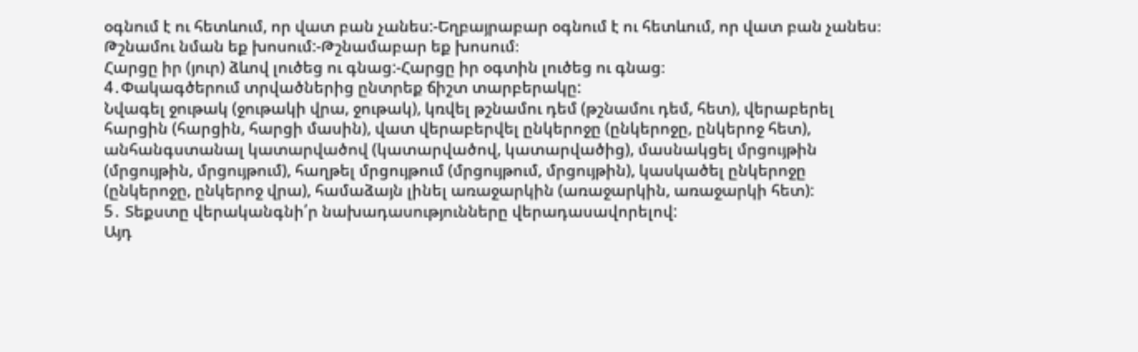օգնում է ու հետևում, որ վատ բան չանես:-Եղբայրաբար օգնում է ու հետևում, որ վատ բան չանես։
Թշնամու նման եք խոսում:-Թշնամաբար եք խոսում։
Հարցը իր (յուր) ձևով լուծեց ու գնաց:-Հարցը իր օգտին լուծեց ու գնաց։
4․Փակագծերում տրվածներից ընտրեք ճիշտ տարբերակը:
Նվագել ջութակ (ջութակի վրա, ջութակ), կռվել թշնամու դեմ (թշնամու դեմ, հետ), վերաբերել հարցին (հարցին, հարցի մասին), վատ վերաբերվել ընկերոջը (ընկերոջը, ընկերոջ հետ), անհանգստանալ կատարվածով (կատարվածով, կատարվածից), մասնակցել մրցույթին (մրցույթին, մրցույթում), հաղթել մրցույթում (մրցույթում, մրցույթին), կասկածել ընկերոջը (ընկերոջը, ընկերոջ վրա), համաձայն լինել առաջարկին (առաջարկին, առաջարկի հետ):
5․ Տեքստը վերականգնի՛ր նախադասությունները վերադասավորելով:
Այդ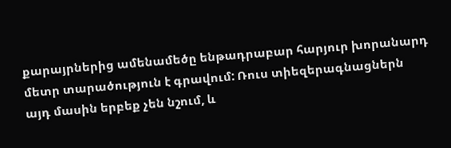քարայրներից ամենամեծը ենթադրաբար հարյուր խորանարդ մետր տարածություն է գրավում: Ռուս տիեզերագնացներն այդ մասին երբեք չեն նշում, և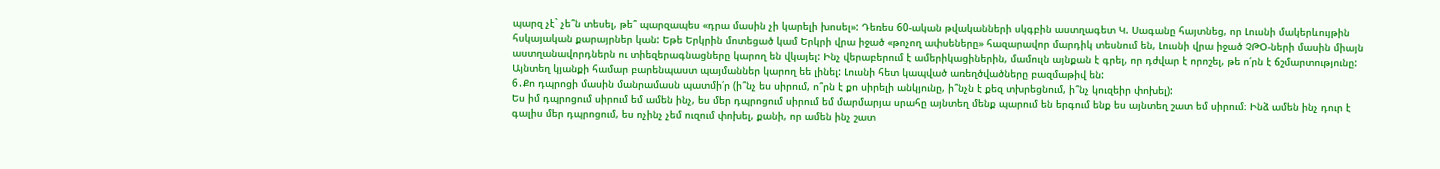պարզ չէ` չե՞ն տեսել, թե՞ պարզապես «դրա մասին չի կարելի խոսել»: Դեռես 60-ական թվականների սկգբին աստղագետ Կ. Սագանը հայտնեց, որ Լուսնի մակերևույթին հսկայական քարայրներ կան: Եթե Երկրին մոտեցած կամ Երկրի վրա իջած «թոչող ափսեները» հազարավոր մարդիկ տեսնում են, Լուսնի վրա իջած ՉԹՕ-ների մասին միայն աստղանավորդներն ու տիեզերագնացները կարող են վկայել: Ինչ վերաբերում է ամերիկացիներին, մամուլն այնքան է գրել, որ դժվար է որոշել, թե ո՛րն է ճշմարտությունը: Այնտեղ կյանքի համար բարենպաստ պայմաններ կարող եե լինել: Լուսնի հետ կապված առեղծվածները բազմաթիվ են:
6․Քո դպրոցի մասին մանրամասն պատմի՛ր (ի՞նչ ես սիրում, ո՞րն է քո սիրելի անկյունը, ի՞նչն է քեզ տխրեցնում, ի՞նչ կուզեիր փոխել):
Ես իմ դպրոցում սիրում եմ ամեն ինչ, ես մեր դպրոցում սիրում եմ մարմարյա սրահը այնտեղ մենք պարում են երգում ենք ես այնտեղ շատ եմ սիրում։ Ինձ ամեն ինչ դուր է գալիս մեր դպրոցում, ես ոչինչ չեմ ուզում փոխել, քանի, որ ամեն ինչ շատ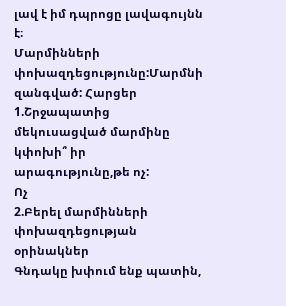լավ է իմ դպրոցը լավագույնն է։
Մարմինների փոխազդեցությունը:Մարմնի զանգված: Հարցեր
1.Շրջապատից մեկուսացված մարմինը կփոխի՞ իր արագությունը,թե ոչ:
Ոչ
2.Բերել մարմինների փոխազդեցության օրինակներ
Գնդակը խփում ենք պատին,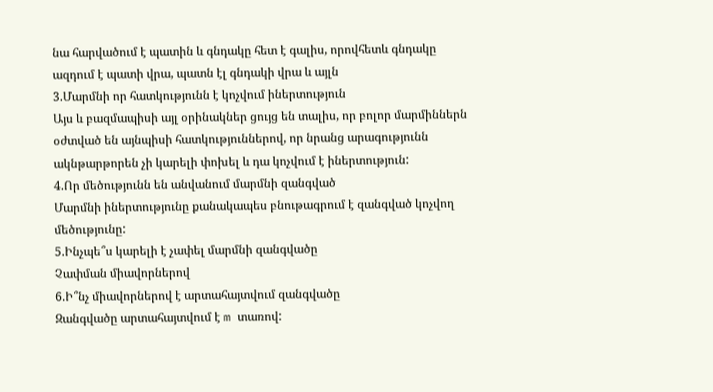նա հարվածում է պատին և գնդակը հետ է գալիս, որովհետև գնդակը ազդում է պատի վրա, պատն էլ գնդակի վրա և այլն
3.Մարմնի որ հատկությունն է կոչվում իներտություն
Այս և բազմապիսի այլ օրինակներ ցույց են տալիս, որ բոլոր մարմիններն օժտված են այնպիսի հատկություններով, որ նրանց արագությունն ակնթարթորեն չի կարելի փոխել և դա կոչվում է իներտություն:
4.Որ մեծությունն են անվանում մարմնի զանգված
Մարմնի իներտությունը քանակապես բնութագրում է զանգված կոչվող մեծությունը:
5.Ինչպե՞ս կարելի է չափել մարմնի զանգվածը
Չափման միավորներով
6.Ի՞նչ միավորներով է արտահայտվում զանգվածը
Զանգվածը արտահայտվում է m տառով: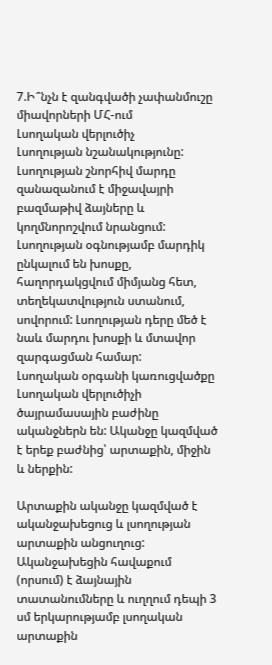7.Ի՞նչն է զանգվածի չափանմուշը միավորների ՄՀ-ում
Լսողական վերլուծիչ
Լսողության նշանակությունը: Լսողության շնորհիվ մարդը զանազանում է միջավայրի բազմաթիվ ձայները և կողմնորոշվում նրանցում: Լսողության օգնությամբ մարդիկ ընկալում են խոսքը, հաղորդակցվում միմյանց հետ, տեղեկատվություն ստանում, սովորում: Լսողության դերը մեծ է նաև մարդու խոսքի և մտավոր զարգացման համար:
Լսողական օրգանի կառուցվածքը
Լսողական վերլուծիչի ծայրամասային բաժինը ականջներն են: Ականջը կազմված է երեք բաժնից՝ արտաքին, միջին և ներքին:

Արտաքին ականջը կազմված է ականջախեցուց և լսողության արտաքին անցուղուց: Ականջախեցին հավաքում (որսում) է ձայնային տատանումները և ուղղում դեպի 3 սմ երկարությամբ լսողական արտաքին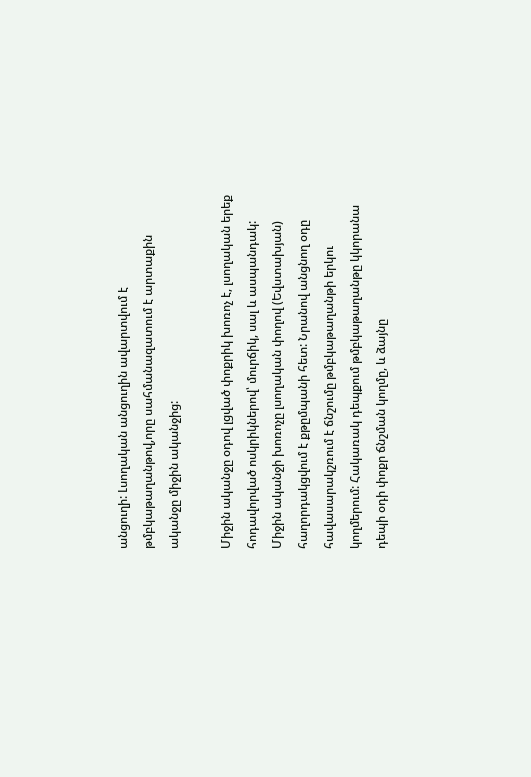անցուղի: Լսողական անցուղին ավարտվում է թմբկաթաղանթով,որը սահմանազատում է արտաքին ականջը միջին ականջից:

Միջին ականջը օդով լցված փոքրիկ խոռոչ է, լսողական երեք հոդավորված ոսկրիկներով՝ մուրճիկ, սալ և ասպանդակ:
Միջին ականջի խոռոչը լսողական փողով (Եվստախյան) հաղորդակցվում է քթըմպանի հետ: Նրանով անցնող օդը հավասարակշռում է ճնշումը թմբկաթաղանթի երկու կողմերում: Հակառակ դեպքում թմբկաթաղանթը կկորանա դեպի օդի փոքր ճնշման կողմը, և ձայնը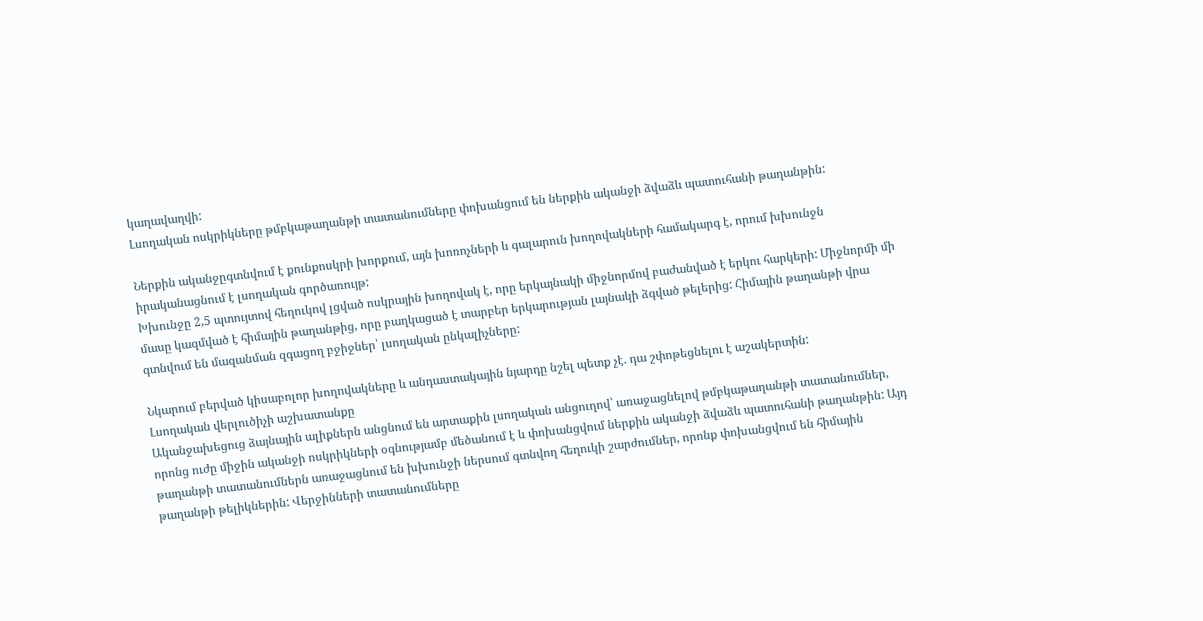կաղավաղվի:
Լսողական ոսկրիկները թմբկաթաղանթի տատանումները փոխանցում են ներքին ականջի ձվաձև պատուհանի թաղանթին:

Ներքին ականջըգտնվում է քունքոսկրի խորքում, այն խոռոչների և գալարուն խողովակների համակարգ է, որում խխունջն իրականացնում է լսողական գործառույթ:
Խխունջը 2,5 պտույտով հեղուկով լցված ոսկրային խողովակ է, որը երկայնակի միջնորմով բաժանված է երկու հարկերի: Միջնորմի մի մասը կազմված է հիմային թաղանթից, որը բաղկացած է տարբեր երկարության լայնակի ձգված թելերից: Հիմային թաղանթի վրա գտնվում են մազանման զգացող բջիջներ՝ լսողական ընկալիչները:

Նկարում բերված կիսաբոլոր խողովակները և անդաստակային նյարդը նշել պետք չէ. դա շփոթեցնելու է աշակերտին:
Լսողական վերլուծիչի աշխատանքը
Ականջախեցուց ձայնային ալիքներն անցնում են արտաքին լսողական անցուղով՝ առաջացնելով թմբկաթաղանթի տատանումներ, որոնց ուժը միջին ականջի ոսկրիկների օգնությամբ մեծանում է և փոխանցվում ներքին ականջի ձվաձև պատուհանի թաղանթին: Այդ թաղանթի տատանումներն առաջացնում են խխունջի ներսում գտնվող հեղուկի շարժումներ, որոնք փոխանցվում են հիմային թաղանթի թելիկներին: Վերջինների տատանումները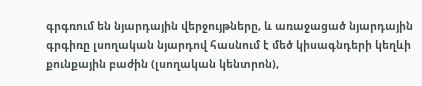գրգռում են նյարդային վերջույթները, և առաջացած նյարդային գրգիռը լսողական նյարդով հասնում է մեծ կիսագնդերի կեղևի քունքային բաժին (լսողական կենտրոն),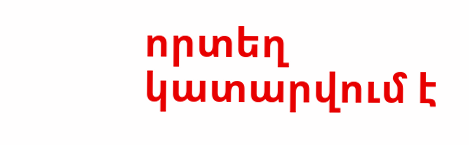որտեղ կատարվում է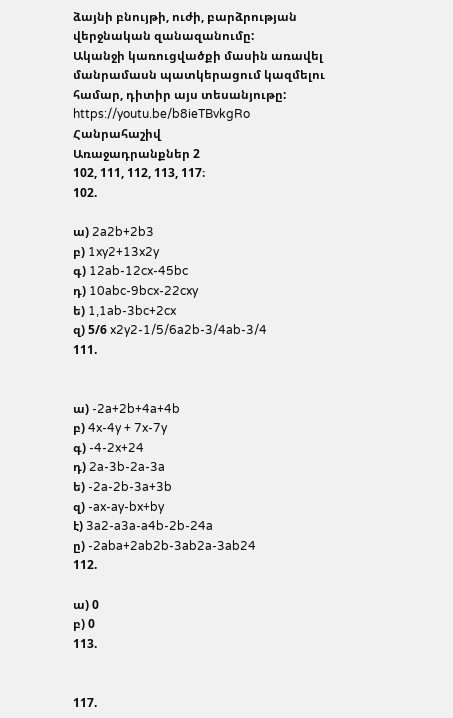ձայնի բնույթի, ուժի, բարձրության վերջնական զանազանումը:
Ականջի կառուցվածքի մասին առավել մանրամասն պատկերացում կազմելու համար, դիտիր այս տեսանյութը:
https://youtu.be/b8ieTBvkgRo
Հանրահաշիվ
Առաջադրանքներ 2
102, 111, 112, 113, 117։
102.

ա) 2a2b+2b3
բ) 1xy2+13x2y
գ) 12ab-12cx-45bc
դ) 10abc-9bcx-22cxy
ե) 1,1ab-3bc+2cx
զ) 5/6 x2y2-1/5/6a2b-3/4ab-3/4
111.


ա) -2a+2b+4a+4b
բ) 4x-4y + 7x-7y
գ) -4-2x+24
դ) 2a-3b-2a-3a
ե) -2a-2b-3a+3b
զ) -ax-ay-bx+by
է) 3a2-a3a-a4b-2b-24a
ը) -2aba+2ab2b-3ab2a-3ab24
112.

ա) 0
բ) 0
113.


117.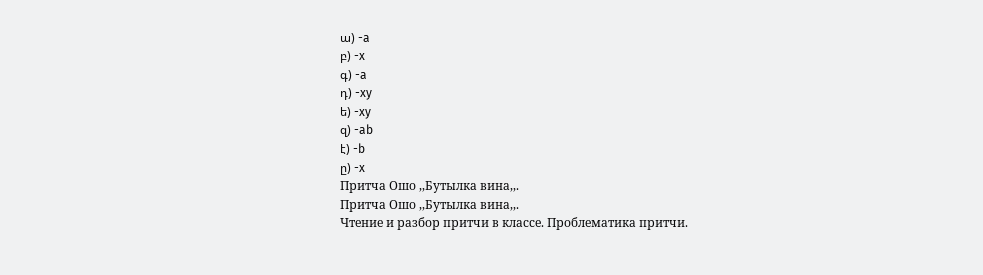ա) -a
բ) -x
գ) -a
դ) -xy
ե) -xy
զ) -ab
է) -b
ը) -x
Притча Ошо ,,Бутылка вина,,.
Притча Ошо ,,Бутылка вина,,.
Чтение и разбор притчи в классе. Проблематика притчи.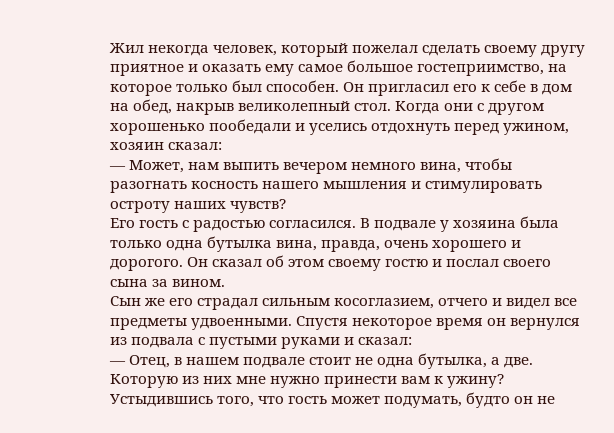Жил некогда человек, который пожелал сделать своему другу приятное и оказать ему самое большое гостеприимство, на которое только был способен. Он пригласил его к себе в дом на обед, накрыв великолепный стол. Когда они с другом хорошенько пообедали и уселись отдохнуть перед ужином, хозяин сказал:
— Может, нам выпить вечером немного вина, чтобы разогнать косность нашего мышления и стимулировать остроту наших чувств?
Его гость с радостью согласился. В подвале у хозяина была только одна бутылка вина, правда, очень хорошего и дорогого. Он сказал об этом своему гостю и послал своего сына за вином.
Сын же его страдал сильным косоглазием, отчего и видел все предметы удвоенными. Спустя некоторое время он вернулся из подвала с пустыми руками и сказал:
— Отец, в нашем подвале стоит не одна бутылка, а две. Которую из них мне нужно принести вам к ужину?
Устыдившись того, что гость может подумать, будто он не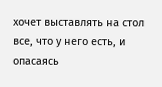хочет выставлять на стол все, что у него есть, и опасаясь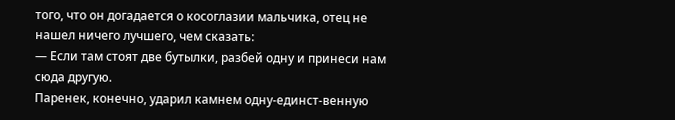того, что он догадается о косоглазии мальчика, отец не нашел ничего лучшего, чем сказать:
— Если там стоят две бутылки, разбей одну и принеси нам сюда другую.
Паренек, конечно, ударил камнем одну-единст-венную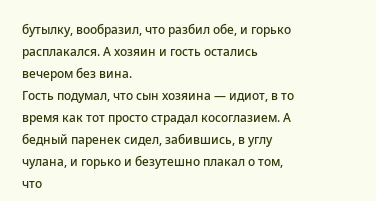бутылку, вообразил, что разбил обе, и горько расплакался. А хозяин и гость остались вечером без вина.
Гость подумал, что сын хозяина — идиот, в то время как тот просто страдал косоглазием. А бедный паренек сидел, забившись, в углу чулана, и горько и безутешно плакал о том, что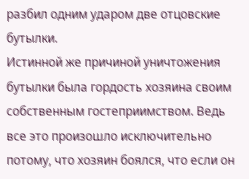разбил одним ударом две отцовские бутылки.
Истинной же причиной уничтожения бутылки была гордость хозяина своим собственным гостеприимством. Ведь все это произошло исключительно потому, что хозяин боялся, что если он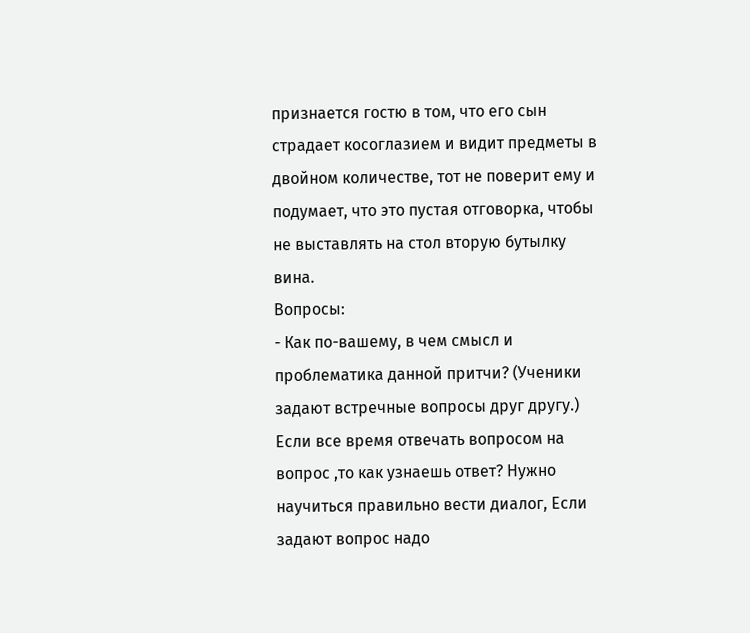признается гостю в том, что его сын страдает косоглазием и видит предметы в двойном количестве, тот не поверит ему и подумает, что это пустая отговорка, чтобы не выставлять на стол вторую бутылку вина.
Вопросы:
- Как по-вашему, в чем смысл и проблематика данной притчи? (Ученики задают встречные вопросы друг другу.)
Если все время отвечать вопросом на вопрос ,то как узнаешь ответ? Нужно научиться правильно вести диалог, Если задают вопрос надо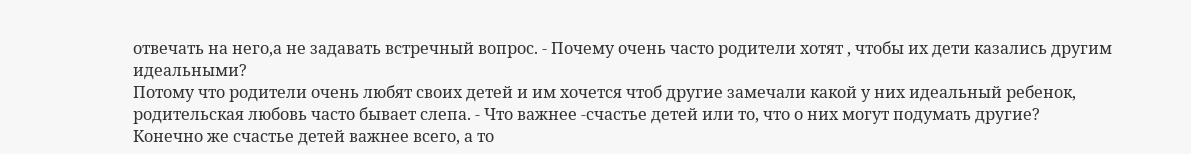отвечать на него,а не задавать встречный вопрос. - Почему очень часто родители хотят , чтобы их дети казались другим идеальными?
Потому что родители очень любят своих детей и им хочется чтоб другие замечали какой у них идеальный ребенок, родительская любовь часто бывает слепа. - Что важнее -счастье детей или то, что о них могут подумать другие?
Конечно же счастье детей важнее всего, а то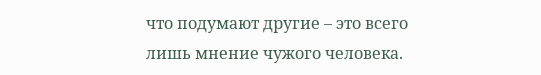что подумают другие – это всего лишь мнение чужого человека.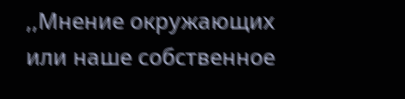,,Мнение окружающих или наше собственное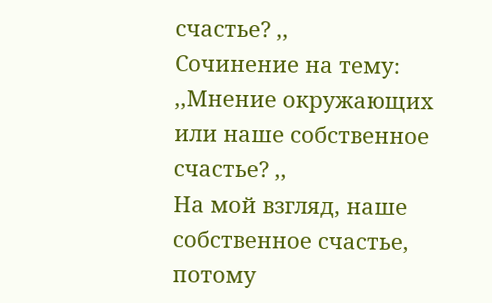счастье? ,,
Сочинение на тему։ ,,Мнение окружающих или наше собственное счастье? ,,
На мой взгляд, наше собственное счастье, потому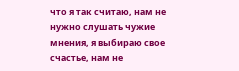что я так считаю, нам не нужно слушать чужие мнения, я выбираю свое счастье, нам не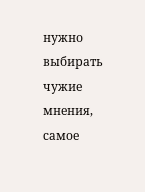нужно выбирать чужие мнения, самое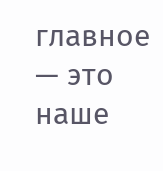главное — это наше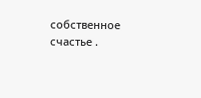собственное счастье .